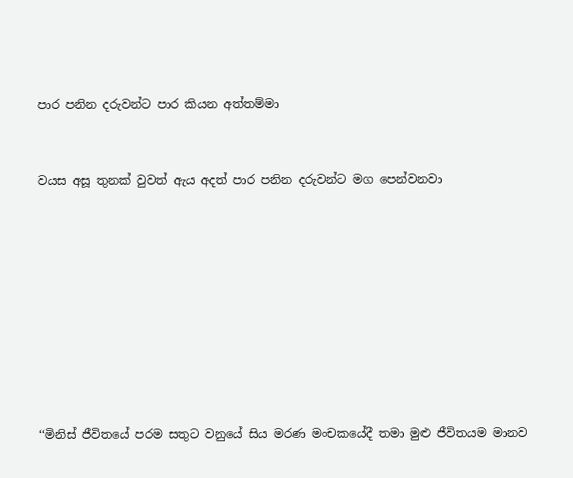පාර පනින දරුවන්ට පාර කියන අත්තම්මා


වයස අසූ තුනක් වුවත් ඇය අදත් පාර පනින දරුවන්ට මග පෙන්වනවා









‘‘මිනිස් ජීවිතයේ පරම සතුට වනුයේ සිය මරණ මංචකයේදී තමා මුළු ජීවිතයම මානව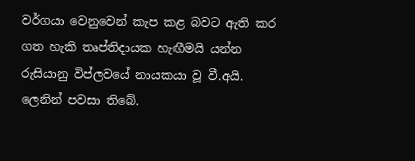වර්ගයා වෙනුවෙන් කැප කළ බවට ඇති කර ගත හැකි තෘප්තිදායක හැඟීමයි යන්න රුසියානු විප්ලවයේ නායකයා වූ වී.අයි. ලෙනින් පවසා තිබේ.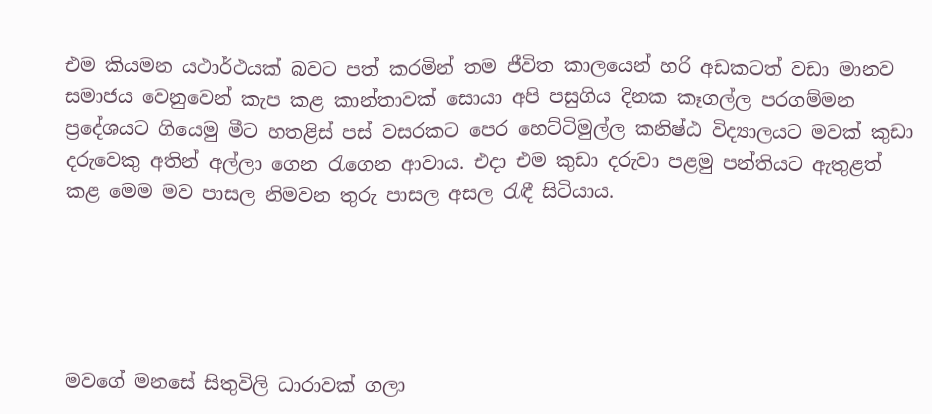එම කියමන යථාර්ථයක් බවට පත් කරමින් තම ජීවිත කාලයෙන් හරි අඩකටත් වඩා මානව සමාජය වෙනුවෙන් කැප කළ කාන්තාවක් සොයා අපි පසුගිය දිනක කෑගල්ල පරගම්මන ප්‍රදේශයට ගියෙමු මීට හතළිස් පස් වසරකට පෙර හෙට්ටිමුල්ල කනිෂ්ඨ විද්‍යාලයට මවක් කුඩා දරුවෙකු අතින් අල්ලා ගෙන රැගෙන ආවාය. එදා එම කුඩා දරුවා පළමු පන්තියට ඇතුළත් කළ මෙම මව පාසල නිමවන තුරු පාසල අසල රැඳී සිටියාය.





මවගේ මනසේ සිතුවිලි ධාරාවක් ගලා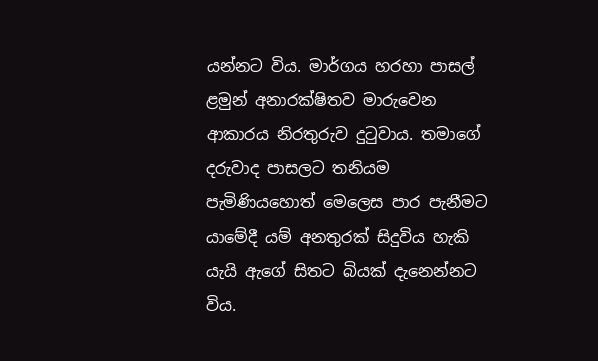යන්නට විය. මාර්ගය හරහා පාසල් ළමුන් අනාරක්ෂිතව මාරුවෙන ආකාරය නිරතුරුව දුටුවාය. තමාගේ දරුවාද පාසලට තනියම පැමිණියහොත් මෙලෙස පාර පැනීමට යාමේදී යම් අනතුරක් සිදුවිය හැකි යැයි ඇගේ සිතට බියක් දැනෙන්නට විය.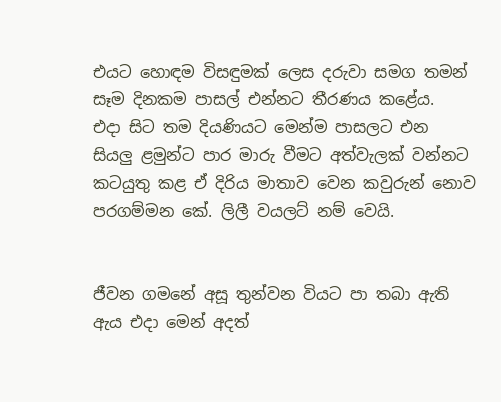එයට හොඳම විසඳුමක් ලෙස දරුවා සමග තමන් සෑම දිනකම පාසල් එන්නට තීරණය කළේය.
එදා සිට තම දියණියට මෙන්ම පාසලට එන සියලු ළමුන්ට පාර මාරු වීමට අත්වැලක් වන්නට කටයුතු කළ ඒ දිරිය මාතාව වෙන කවුරුන් නොව පරගම්මන කේ. ලිලී වයලට් නම් වෙයි.


ජීවන ගමනේ අසූ තුන්වන වියට පා තබා ඇති ඇය එදා මෙන් අදත්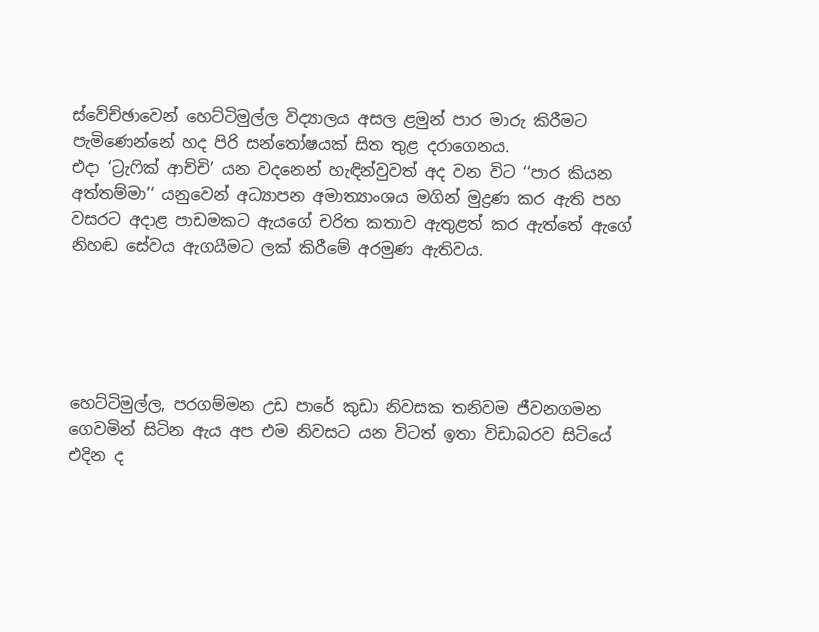ස්වේච්ඡාවෙන් හෙට්ටිමුල්ල විද්‍යාලය අසල ළමුන් පාර මාරු කිරීමට පැමිණෙන්නේ හද පිරි සන්තෝෂයක් සිත තුළ දරාගෙනය.
එදා ‘ට්‍රැෆික් ආච්චි’ යන වදනෙන් හැඳින්වුවත් අද වන විට ‘‘පාර කියන අත්තම්මා’‘ යනුවෙන් අධ්‍යාපන අමාත්‍යාංශය මගින් මුද්‍රණ කර ඇති පහ වසරට අදාළ පාඩමකට ඇයගේ චරිත කතාව ඇතුළත් කර ඇත්තේ ඇගේ නිහඬ සේවය ඇගයීමට ලක් කිරීමේ අරමුණ ඇතිවය.





හෙට්ටිමුල්ල, පරගම්මන උඩ පාරේ කුඩා නිවසක තනිවම ජීවනගමන ගෙවමින් සිටින ඇය අප එම නිවසට යන විටත් ඉතා විඩාබරව සිටියේ එදින ද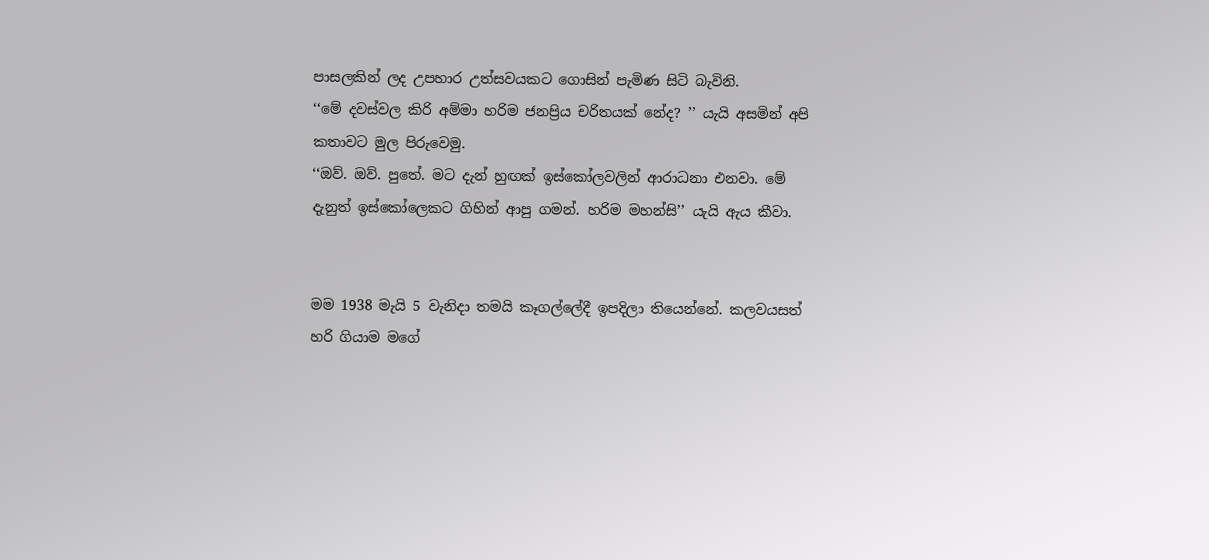පාසලකින් ලද උපහාර උත්සවයකට ගොසින් පැමිණ සිටි බැවිනි.
‘‘මේ දවස්වල කිරි අම්මා හරිම ජනප්‍රිය චරිතයක් නේද? ’’ යැයි අසමින් අපි කතාවට මුල පිරුවෙමු.
‘‘ඔව්. ඔව්. පුතේ. මට දැන් හුඟක් ඉස්කෝලවලින් ආරාධනා එනවා. මේ දැනුත් ඉස්කෝලෙකට ගිහින් ආපු ගමන්. හරිම මහන්සි’’ යැයි ඇය කීවා.


මම 1938 මැයි 5 වැනිදා තමයි කෑගල්ලේදී ඉපදිලා තියෙන්නේ. කලවයසත් හරි ගියාම මගේ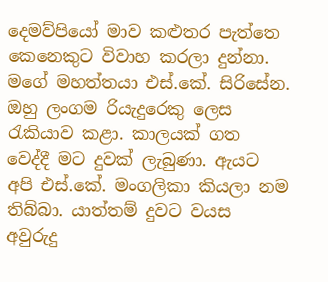දෙමව්පියෝ මාව කළුතර පැත්තෙ කෙනෙකුට විවාහ කරලා දුන්නා. මගේ මහත්තයා එස්.කේ. සිරිසේන. ඔහු ලංගම රියැදුරෙකු ලෙස රැකියාව කළා. කාලයක් ගත වෙද්දී මට දුවක් ලැබුණා. ඇයට අපි එස්.කේ. මංගලිකා කියලා නම තිබ්බා. යාත්තම් දුවට වයස අවුරුදු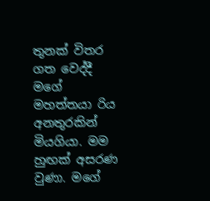තුනක් විතර ගත වෙද්දී මගේ මහත්තයා රිය අනතුරකින් මියගියා. මම හුඟක් අසරණ වුණා. මගේ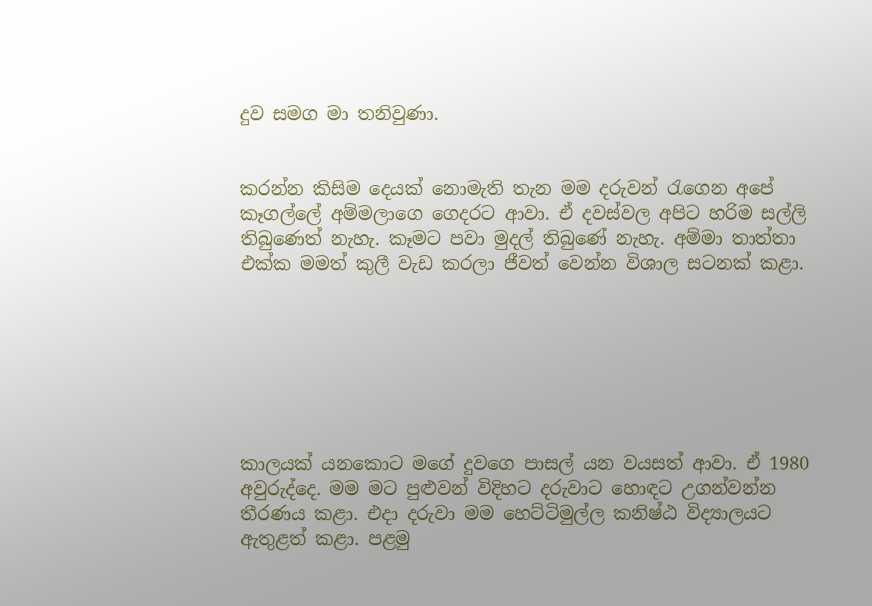දුව සමග මා තනිවුණා.


කරන්න කිසිම දෙයක් නොමැති තැන මම දරුවන් රැගෙන අපේ කෑගල්ලේ අම්මලාගෙ ගෙදරට ආවා. ඒ දවස්වල අපිට හරිම සල්ලි තිබුණෙත් නැහැ. කෑමට පවා මුදල් තිබුණේ නැහැ. අම්මා තාත්තා එක්ක මමත් කුලී වැඩ කරලා ජීවත් වෙන්න විශාල සටනක් කළා.







කාලයක් යනකොට මගේ දුවගෙ පාසල් යන වයසත් ආවා. ඒ 1980 අවුරුද්දෙ. මම මට පුළුවන් විදිහට දරුවාට හොඳට උගන්වන්න තීරණය කළා. එදා දරුවා මම හෙට්ටිමුල්ල කනිෂ්ඨ විද්‍යාලයට ඇතුළත් කළා. පළමු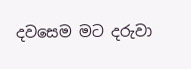දවසෙම මට දරුවා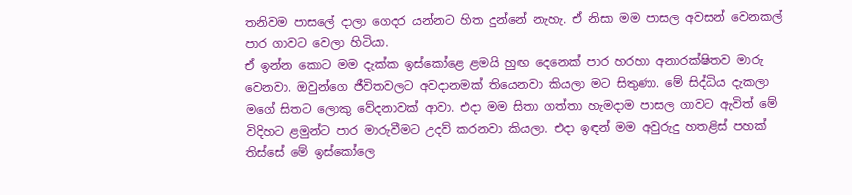තනිවම පාසලේ දාලා ගෙදර යන්නට හිත දුන්නේ නැහැ. ඒ නිසා මම පාසල අවසන් වෙනකල් පාර ගාවට වෙලා හිටියා.
ඒ ඉන්න කොට මම දැක්ක ඉස්කෝළෙ ළමයි හුඟ දෙනෙක් පාර හරහා අනාරක්ෂිතව මාරු වෙනවා. ඔවුන්ගෙ ජීවිතවලට අවදානමක් තියෙනවා කියලා මට සිතුණා. මේ සිද්ධිය දැකලා මගේ සිතට ලොකු වේදනාවක් ආවා. එදා මම සිතා ගත්තා හැමදාම පාසල ගාවට ඇවිත් මේ විදිහට ළමුන්ට පාර මාරුවීමට උදව් කරනවා කියලා. එදා ඉඳන් මම අවුරුදු හතළිස් පහක් තිස්සේ මේ ඉස්කෝලෙ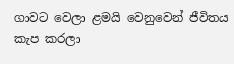ගාවට වෙලා ළමයි වෙනුවෙන් ජීවිතය කැප කරලා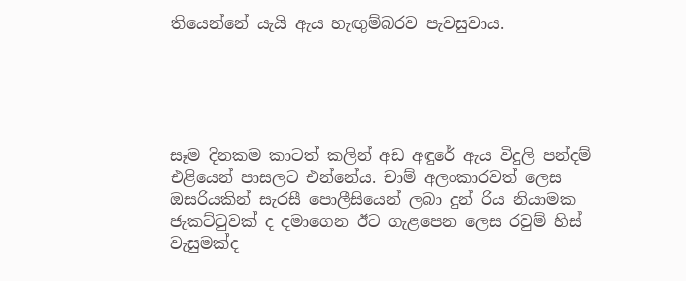තියෙන්නේ යැයි ඇය හැඟුම්බරව පැවසුවාය.





සෑම දිනකම කාටත් කලින් අඩ අඳුරේ ඇය විදුලි පන්දම් එළියෙන් පාසලට එන්නේය. චාම් අලංකාරවත් ලෙස ඔසරියකින් සැරසී පොලීසියෙන් ලබා දුන් රිය නියාමක ජැකට්ටුවක් ද දමාගෙන ඊට ගැළපෙන ලෙස රවුම් හිස් වැසුමක්ද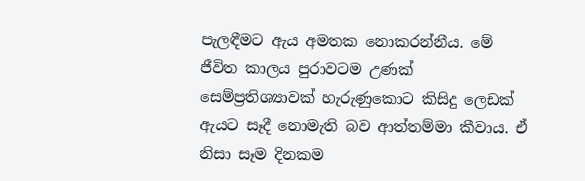පැලඳීමට ඇය අමතක නොකරන්නීය. මේ ජීවිත කාලය පුරාවටම උණක් සෙම්ප්‍රතිශ්‍යාවක් හැරුණුකොට කිසිදු ලෙඩක් ඇයට සෑදී නොමැති බව ආත්තම්මා කීවාය. ඒ නිසා සෑම දිනකම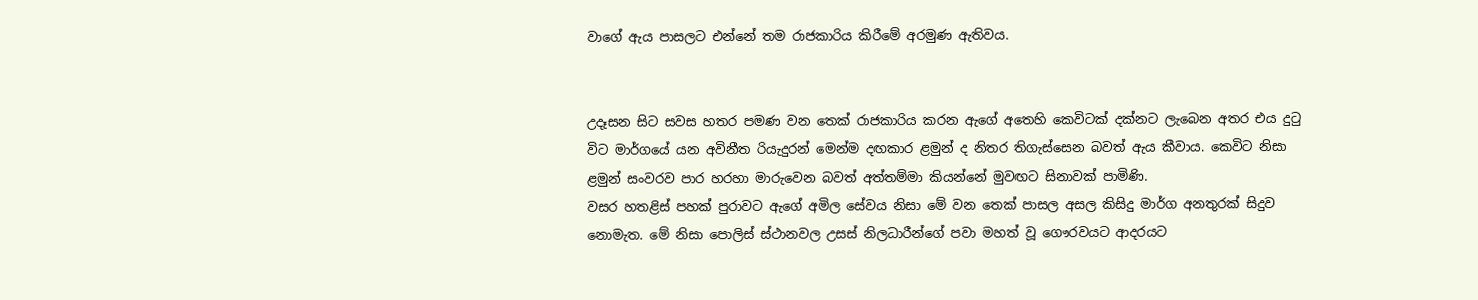වාගේ ඇය පාසලට එන්නේ තම රාජකාරිය කිරීමේ අරමුණ ඇතිවය.


උදෑසන සිට සවස හතර පමණ වන තෙක් රාජකාරිය කරන ඇගේ අතෙහි කෙවිටක් දක්නට ලැබෙන අතර එය දුටු විට මාර්ගයේ යන අවිනීත රියැදුරන් මෙන්ම දඟකාර ළමුන් ද නිතර තිගැස්සෙන බවත් ඇය කීවාය. කෙවිට නිසා ළමුන් සංවරව පාර හරහා මාරුවෙන බවත් අත්තම්මා කියන්නේ මුවඟට සිනාවක් පාමිණි.
වසර හතළිස් පහක් පුරාවට ඇගේ අමිල සේවය නිසා මේ වන තෙක් පාසල අසල කිසිදු මාර්ග අනතුරක් සිදුව නොමැත. මේ නිසා පොලිස් ස්ථානවල උසස් නිලධාරීන්ගේ පවා මහත් වූ ගෞරවයට ආදරයට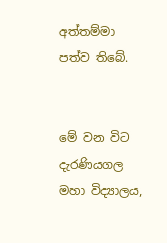අත්තම්මා පත්ව තිබේ.


මේ වන විට දැරණියගල මහා විද්‍යාලය,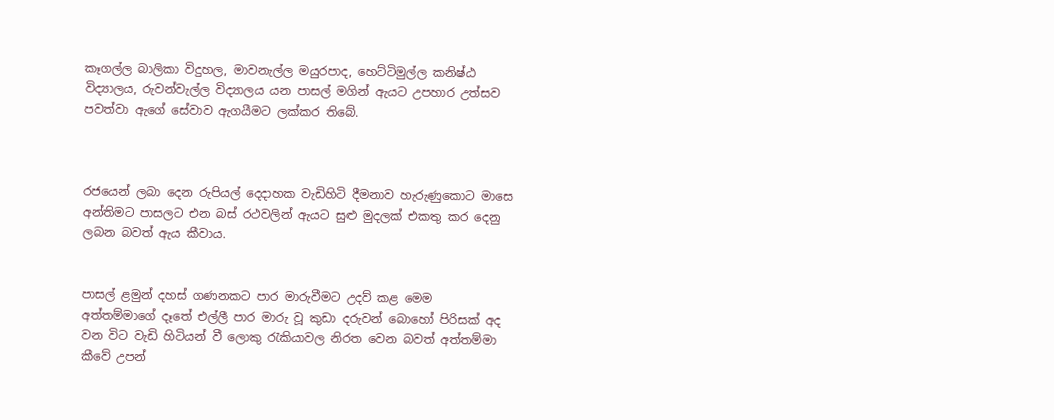කෑගල්ල බාලිකා විදුහල, මාවනැල්ල මයුරපාද, හෙට්ටිමුල්ල කනිෂ්ඨ විද්‍යාලය, රුවන්වැල්ල විද්‍යාලය යන පාසල් මගින් ඇයට උපහාර උත්සව පවත්වා ඇගේ සේවාව ඇගයීමට ලක්කර තිබේ.



රජයෙන් ලබා දෙන රුපියල් දෙදාහක වැඩිහිටි දීමනාව හැරුණුකොට මාසෙ අන්තිමට පාසලට එන බස් රථවලින් ඇයට සුළු මුදලක් එකතු කර දෙනු ලබන බවත් ඇය කීවාය.


පාසල් ළමුන් දහස් ගණනකට පාර මාරුවීමට උදව් කළ මෙම අත්තම්මාගේ දෑතේ එල්ලී පාර මාරු වූ කුඩා දරුවන් බොහෝ පිරිසක් අද වන විට වැඩි හිටියන් වී ලොකු රැකියාවල නිරත වෙන බවත් අත්තම්මා කීවේ උපන්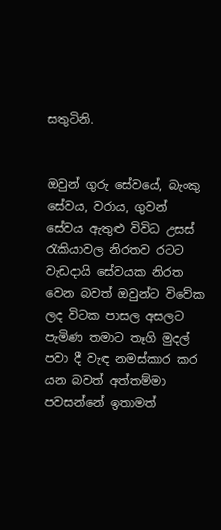සතුටිනි.


ඔවුන් ගුරු සේවයේ, බැංකු සේවය, වරාය, ගුවන් සේවය ඇතුළු විවිධ උසස් රැකියාවල නිරතව රටට වැඩදායි සේවයක නිරත වෙන බවත් ඔවුන්ට විවේක ලද විටක පාසල අසලට පැමිණ තමාට තෑගි මුදල් පවා දී වැඳ නමස්කාර කර යන බවත් අත්තම්මා පවසන්නේ ඉතාමත්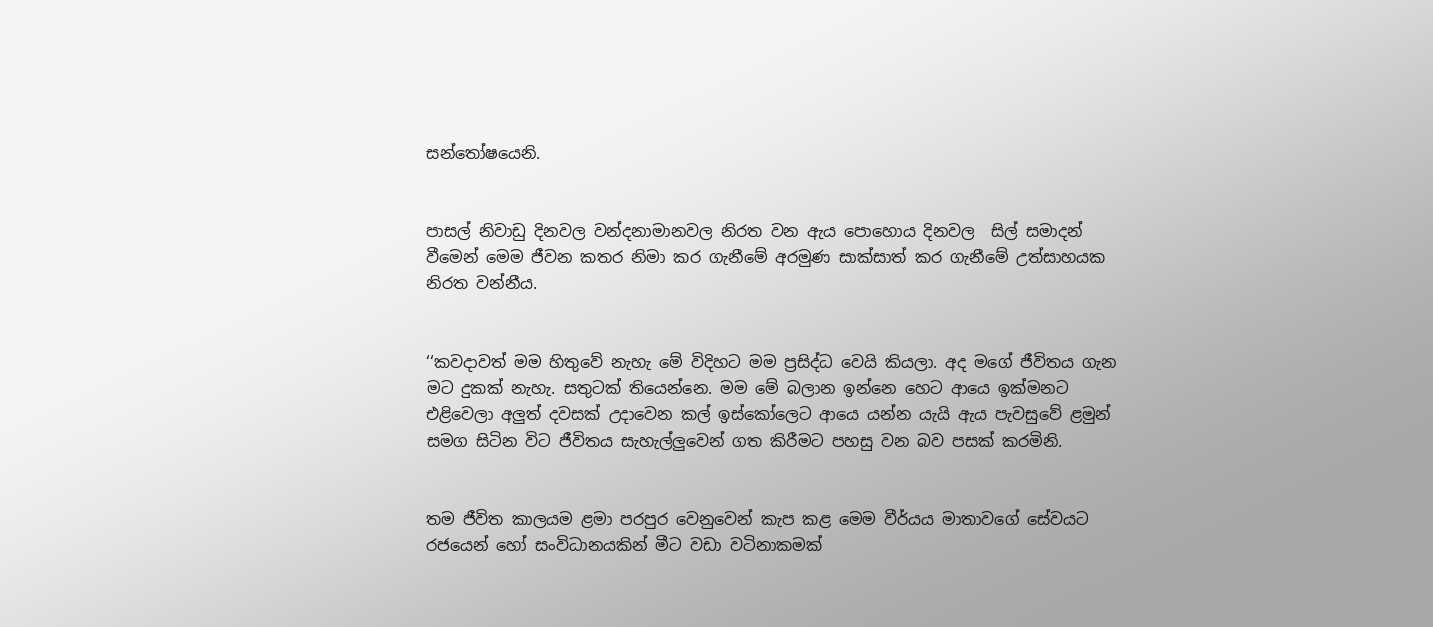සන්තෝෂයෙනි.


පාසල් නිවාඩු දිනවල වන්දනාමානවල නිරත වන ඇය පොහොය දිනවල  සිල් සමාදන් වීමෙන් මෙම ජීවන කතර නිමා කර ගැනීමේ අරමුණ සාක්සාත් කර ගැනීමේ උත්සාහයක නිරත වන්නීය.


‘‘කවදාවත් මම හිතුවේ නැහැ මේ විදිහට මම ප්‍රසිද්ධ වෙයි කියලා. අද මගේ ජීවිතය ගැන මට දුකක් නැහැ. සතුටක් තියෙන්නෙ. මම මේ බලාන ඉන්නෙ හෙට ආයෙ ඉක්මනට එළිවෙලා අලුත් දවසක් උදාවෙන කල් ඉස්කෝලෙට ආයෙ යන්න යැයි ඇය පැවසුවේ ළමුන් සමග සිටින විට ජීවිතය සැහැල්ලුවෙන් ගත කිරීමට පහසු වන බව පසක් කරමිනි.


තම ජීවිත කාලයම ළමා පරපුර වෙනුවෙන් කැප කළ මෙම වීර්යය මාතාවගේ සේවයට රජයෙන් හෝ සංවිධානයකින් මීට වඩා වටිනාකමක්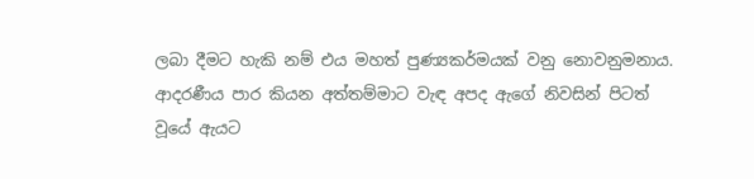ලබා දීමට හැකි නම් එය මහත් පුණ්‍යකර්මයක් වනු නොවනුමනාය.
ආදරණීය පාර කියන අත්තම්මාට වැඳ අපද ඇගේ නිවසින් පිටත් වූයේ ඇයට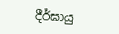දීර්ඝායු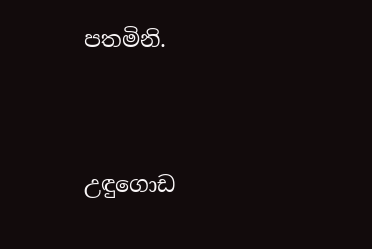පතමිනි.




උඳුගොඩ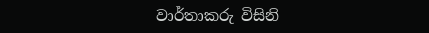වාර්තාකරු විසිනි